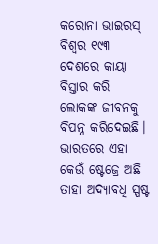କରୋନା ଭାଇରସ୍ ବିଶ୍ୱର ୧୯୩ ଦେଶରେ କାୟା ବିସ୍ତାର କରି ଲୋକଙ୍କ ଜୀବନକୁ ବିପନ୍ନ କରିଦେଇଛି। ଭାରତରେ ଏହା କେଉଁ ଷ୍ଟେଜ୍ରେ ଅଛି ତାହା ଅଦ୍ୟାବଧି ସ୍ପଷ୍ଟ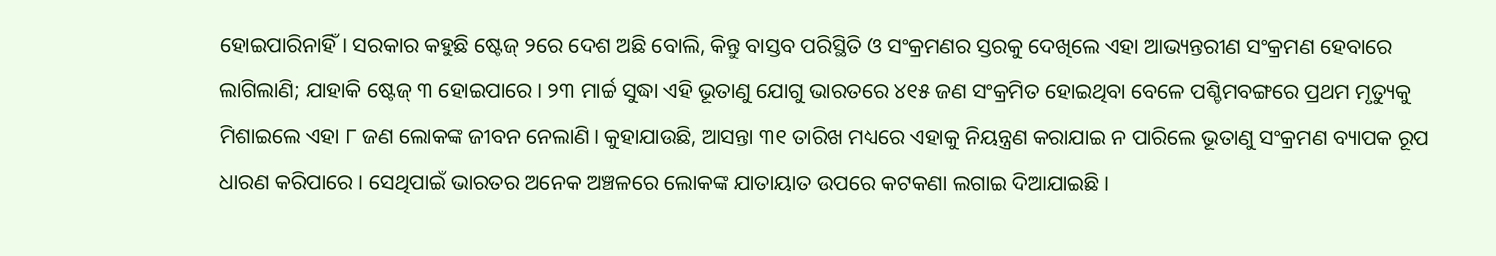ହୋଇପାରିନାହିଁ। ସରକାର କହୁଛି ଷ୍ଟେଜ୍ ୨ରେ ଦେଶ ଅଛି ବୋଲି, କିନ୍ତୁ ବାସ୍ତବ ପରିସ୍ଥିତି ଓ ସଂକ୍ରମଣର ସ୍ତରକୁ ଦେଖିଲେ ଏହା ଆଭ୍ୟନ୍ତରୀଣ ସଂକ୍ରମଣ ହେବାରେ ଲାଗିଲାଣି; ଯାହାକି ଷ୍ଟେଜ୍ ୩ ହୋଇପାରେ। ୨୩ ମାର୍ଚ୍ଚ ସୁଦ୍ଧା ଏହି ଭୂତାଣୁ ଯୋଗୁ ଭାରତରେ ୪୧୫ ଜଣ ସଂକ୍ରମିତ ହୋଇଥିବା ବେଳେ ପଶ୍ଚିମବଙ୍ଗରେ ପ୍ରଥମ ମୃତ୍ୟୁକୁ ମିଶାଇଲେ ଏହା ୮ ଜଣ ଲୋକଙ୍କ ଜୀବନ ନେଲାଣି। କୁହାଯାଉଛି, ଆସନ୍ତା ୩୧ ତାରିଖ ମଧ୍ୟରେ ଏହାକୁ ନିୟନ୍ତ୍ରଣ କରାଯାଇ ନ ପାରିଲେ ଭୂତାଣୁ ସଂକ୍ରମଣ ବ୍ୟାପକ ରୂପ ଧାରଣ କରିପାରେ। ସେଥିପାଇଁ ଭାରତର ଅନେକ ଅଞ୍ଚଳରେ ଲୋକଙ୍କ ଯାତାୟାତ ଉପରେ କଟକଣା ଲଗାଇ ଦିଆଯାଇଛି।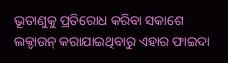ଭୂତାଣୁକୁ ପ୍ରତିରୋଧ କରିବା ସକାଶେ ଲକ୍ଡାଉନ୍ କରାଯାଇଥିବାରୁ ଏହାର ଫାଇଦା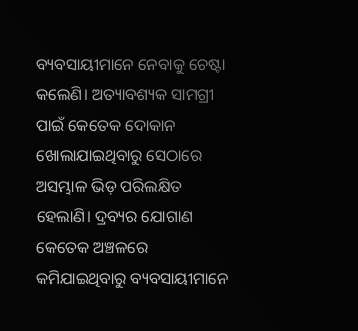ବ୍ୟବସାୟୀମାନେ ନେବାକୁ ଚେଷ୍ଟା କଲେଣି। ଅତ୍ୟାବଶ୍ୟକ ସାମଗ୍ରୀ ପାଇଁ କେତେକ ଦୋକାନ ଖୋଲାଯାଇଥିବାରୁ ସେଠାରେ ଅସମ୍ଭାଳ ଭିଡ଼ ପରିଲକ୍ଷିତ ହେଲାଣି। ଦ୍ରବ୍ୟର ଯୋଗାଣ କେତେକ ଅଞ୍ଚଳରେ କମିଯାଇଥିବାରୁ ବ୍ୟବସାୟୀମାନେ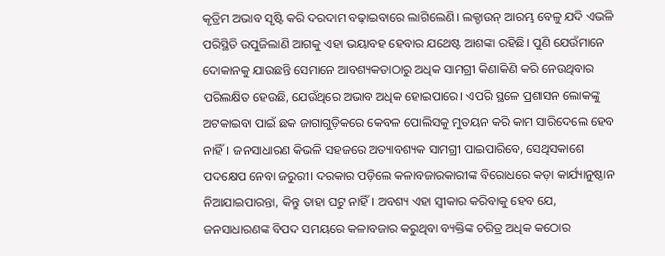କୃତ୍ରିମ ଅଭାବ ସୃଷ୍ଟି କରି ଦରଦାମ ବଢ଼ାଇବାରେ ଲାଗିଲେଣି। ଲକ୍ଡାଉନ୍ ଆରମ୍ଭ ବେଳୁ ଯଦି ଏଭଳି ପରିସ୍ଥିତି ଉପୁଜିଲାଣି ଆଗକୁ ଏହା ଭୟାବହ ହେବାର ଯଥେଷ୍ଟ ଆଶଙ୍କା ରହିଛି। ପୁଣି ଯେଉଁମାନେ ଦୋକାନକୁ ଯାଉଛନ୍ତି ସେମାନେ ଆବଶ୍ୟକତାଠାରୁ ଅଧିକ ସାମଗ୍ରୀ କିଣାକିଣି କରି ନେଉଥିବାର ପରିଲକ୍ଷିତ ହେଉଛି, ଯେଉଁଥିରେ ଅଭାବ ଅଧିକ ହୋଇପାରେ। ଏପରି ସ୍ଥଳେ ପ୍ରଶାସନ ଲୋକଙ୍କୁ ଅଟକାଇବା ପାଇଁ ଛକ ଜାଗାଗୁଡ଼ିକରେ କେବଳ ପୋଲିସକୁ ମୁତୟନ କରି କାମ ସାରିଦେଲେ ହେବ ନାହିଁ। ଜନସାଧାରଣ କିଭଳି ସହଜରେ ଅତ୍ୟାବଶ୍ୟକ ସାମଗ୍ରୀ ପାଇପାରିବେ, ସେଥିସକାଶେ ପଦକ୍ଷେପ ନେବା ଜରୁରୀ। ଦରକାର ପଡ଼ିଲେ କଳାବଜାରକାରୀଙ୍କ ବିରୋଧରେ କଡ଼ା କାର୍ଯ୍ୟାନୁଷ୍ଠାନ ନିଆଯାଇପାରନ୍ତା, କିନ୍ତୁ ତାହା ଘଟୁ ନାହିଁ। ଅବଶ୍ୟ ଏହା ସ୍ବୀକାର କରିବାକୁ ହେବ ଯେ, ଜନସାଧାରଣଙ୍କ ବିପଦ ସମୟରେ କଳାବଜାର କରୁଥିବା ବ୍ୟକ୍ତିଙ୍କ ଚରିତ୍ର ଅଧିକ କଠୋର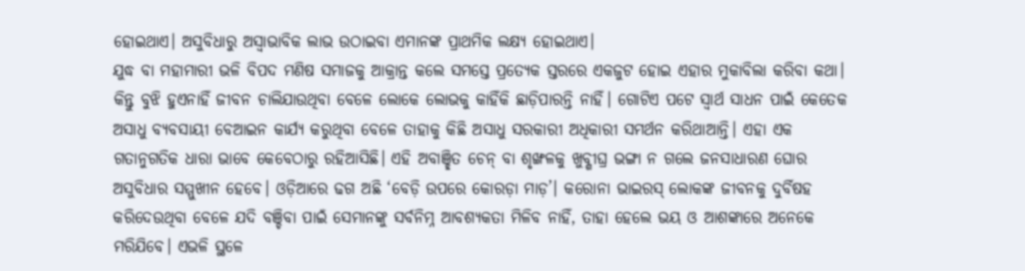ହୋଇଥାଏ। ଅସୁବିଧାରୁ ଅସ୍ବାଭାବିକ ଲାଭ ଉଠାଇବା ଏମାନଙ୍କ ପ୍ରାଥମିକ ଲକ୍ଷ୍ୟ ହୋଇଥାଏ।
ଯୁଦ୍ଧ ବା ମହାମାରୀ ଭଳି ବିପଦ ମଣିଷ ସମାଜକୁ ଆକ୍ରାନ୍ତ କଲେ ସମସ୍ତେ ପ୍ରତ୍ୟେକ ସ୍ତରରେ ଏକଜୁଟ ହୋଇ ଏହାର ମୁକାବିଲା କରିବା କଥା। କିନ୍ତୁ ବୁଝି ହୁଏନାହିଁ ଜୀବନ ଚାଲିଯାଉଥିବା ବେଳେ ଲୋକେ ଲୋଭକୁ କାହିଁକି ଛାଡ଼ିପାରନ୍ତି ନାହିଁ। ଗୋଟିଏ ପଟେ ସ୍ବାର୍ଥ ସାଧନ ପାଇଁ କେତେକ ଅସାଧୁ ବ୍ୟବସାୟୀ ବେଆଇନ କାର୍ଯ୍ୟ କରୁଥିବା ବେଳେ ତାହାକୁ କିଛି ଅସାଧୁ ସରକାରୀ ଅଧିକାରୀ ସମର୍ଥନ କରିଥାଆନ୍ତି। ଏହା ଏକ ଗତାନୁଗତିକ ଧାରା ଭାବେ କେବେଠାରୁ ରହିଆସିଛି। ଏହି ଅବାଞ୍ଛିତ ଚେନ୍ ବା ଶୃଙ୍ଖଳକୁ ଖୁବ୍ଶୀଘ୍ର ଭଙ୍ଗା ନ ଗଲେ ଜନସାଧାରଣ ଘୋର ଅସୁବିଧାର ସମ୍ମୁଖୀନ ହେବେ। ଓଡ଼ିଆରେ ଢଗ ଅଛି ‘ବେଡ଼ି ଉପରେ କୋରଡ଼ା ମାଡ଼’। କରୋନା ଭାଇରସ୍ ଲୋକଙ୍କ ଜୀବନକୁ ଦୁର୍ବିଷହ କରିଦେଉଥିବା ବେଳେ ଯଦି ବଞ୍ଚିବା ପାଇଁ ସେମାନଙ୍କୁ ସର୍ବନିମ୍ନ ଆବଶ୍ୟକତା ମିଳିବ ନାହିଁ, ତାହା ହେଲେ ଭୟ ଓ ଆଶଙ୍କାରେ ଅନେକେ ମରିଯିବେ। ଏଭଳି ସ୍ଥଳେ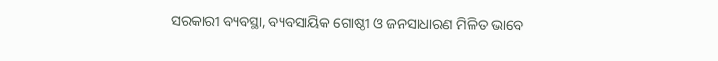ସରକାରୀ ବ୍ୟବସ୍ଥା, ବ୍ୟବସାୟିକ ଗୋଷ୍ଠୀ ଓ ଜନସାଧାରଣ ମିଳିତ ଭାବେ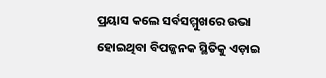ପ୍ରୟାସ କଲେ ସର୍ବସମ୍ମୁଖରେ ଉଭା ହୋଇଥିବା ବିପଜ୍ଜନକ ସ୍ଥିତିକୁ ଏଡ଼ାଇ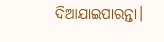ଦିଆଯାଇପାରନ୍ତା।